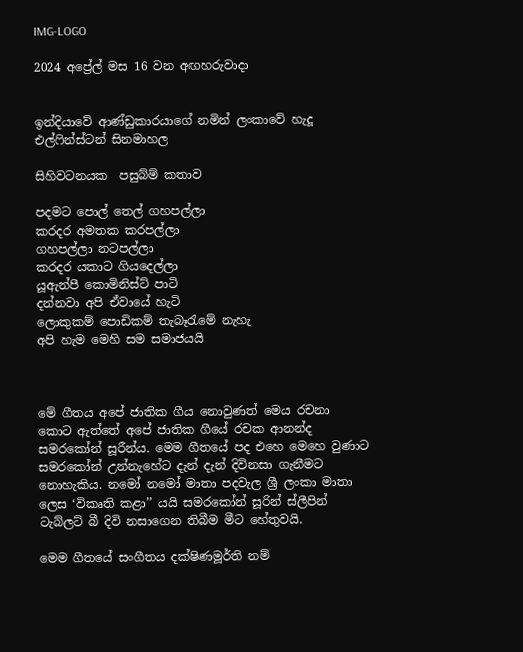IMG-LOGO

2024 අප්‍රේල් මස 16 වන අඟහරුවාදා


ඉන්දියාවේ ආණ්ඩුකාරයාගේ නමින් ලංකාවේ හැදූ එල්ෆින්ස්ටන් සිනමාහල

සිහිවටනයක  පසුබ්ම් කතාව

පදමට පොල් තෙල් ගහපල්ලා
කරදර අමතක කරපල්ලා
ගහපල්ලා නටපල්ලා
කරදර යකාට ගියදෙල්ලා
යූඇන්පී කොමිනිස්ට් පාටි
දන්නවා අපි ඒවායේ හැටි
ලොකුකම් පොඩිකම් තැබෑරැමේ නැහැ
අපි හැම මෙහි සම සමාජයයි



මේ ගීතය අපේ ජාතික ගීය නොවුණත් මෙය රචනා කොට ඇත්තේ අපේ ජාතික ගීයේ රචක ආනන්ද සමරකෝන් සූරීන්ය. මෙම ගීතයේ පද එහෙ මෙහෙ වුණාට සමරකෝන් උන්නැහේට දැන් දැන් දිවිනසා ගැනීමට නොහැකිය. නමෝ නමෝ මාතා පදවැල ශ්‍රී ලංකා මාතා ලෙස ‘විකෘති කළා’’ යයි සමරකෝන් සූරින් ස්ලීපින් ටැබ්ලට් බී දිවි නසාගෙන තිබීම මීට හේතුවයි.

මෙම ගීතයේ සංගීතය දක්ෂිණමූර්ති නම්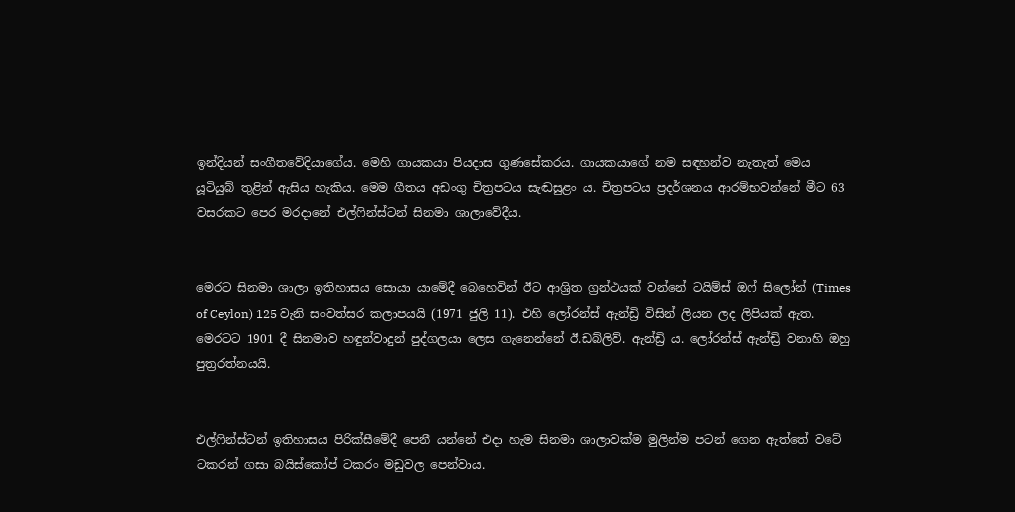ඉන්දියන් සංගීතවේදියාගේය. මෙහි ගායකයා පියදාස ගුණසේකරය. ගායකයාගේ නම සඳහන්ව නැතැත් මෙය යූටියුබ් තුළින් ඇසිය හැකිය. මෙම ගීතය අඩංගු චිත්‍රපටය සැඬසුළං ය. චිත්‍රපටය ප්‍රදර්ශනය ආරම්භවන්නේ මීට 63 වසරකට පෙර මරදානේ එල්ෆින්ස්ටන් සිනමා ශාලාවේදීය.


මෙරට සිනමා ශාලා ඉතිහාසය සොයා යාමේදී බෙහෙවින් ඊට ආශ්‍රිත ග්‍රන්ථයක් වන්නේ ටයිම්ස් ඔෆ් සිලෝන් (Times of Ceylon) 125 වැනි සංවත්සර කලාපයයි (1971 ජුලි 11). එහි ලෝරන්ස් ඇන්ඩ්‍රි විසින් ලියන ලද ලිපියක් ඇත. මෙරටට 1901 දී සිනමාව හඳුන්වාදුන් පුද්ගලයා ලෙස ගැනෙන්නේ ඊ.ඩබ්ලිව්. ඇන්ඩ්‍රි ය. ලෝරන්ස් ඇන්ඩ්‍රි වනාහි ඔහු පුත්‍රරත්නයයි.


එල්ෆින්ස්ටන් ඉතිහාසය පිරික්සීමේදී පෙනී යන්නේ එදා හැම සිනමා ශාලාවක්ම මුලින්ම පටන් ගෙන ඇත්තේ වටේ ටකරන් ගසා බයිස්කෝප් ටකරං මඩුවල පෙන්වාය.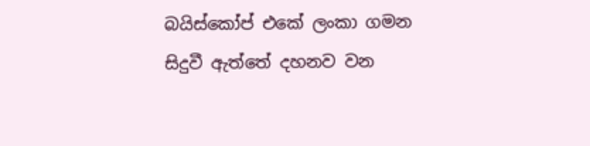බයිස්කෝප් එකේ ලංකා ගමන සිදුවී ඇත්තේ දහනව වන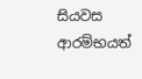සියවස ආරම්භයත්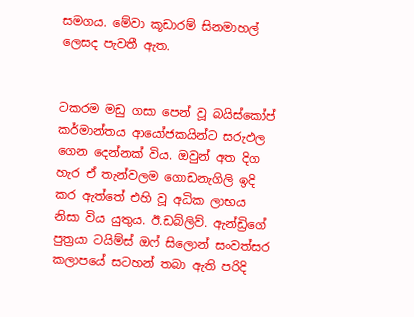සමගය. මේවා කූඩාරම් සිනමාහල් ලෙසද පැවතී ඇත.


ටකරම මඩු ගසා පෙන් වූ බයිස්කෝප් කර්මාන්තය ආයෝජකයින්ට සරුඵල ගෙන දෙන්නක් විය. ඔවුන් අත දිග හැර ඒ තැන්වලම ගොඩනැගිලි ඉදි කර ඇත්තේ එහි වූ අධික ලාභය නිසා විය යුතුය. ඊ.ඩබ්ලිව්. ඇන්ඩ්‍රිගේ පුත්‍රයා ටයිම්ස් ඔෆ් සිලොන් සංවත්සර කලාපයේ සටහන් තබා ඇති පරිදි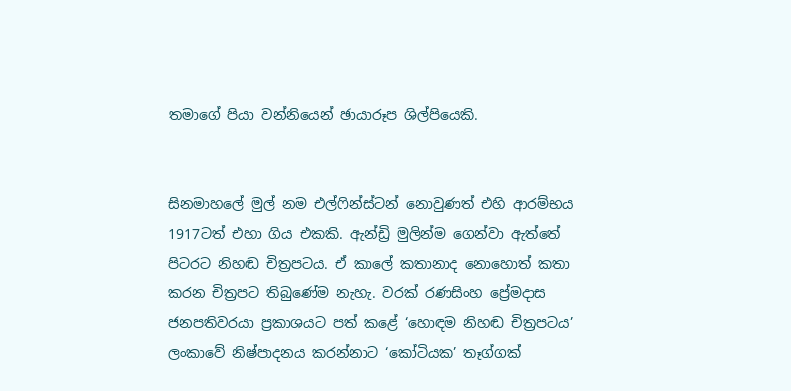තමාගේ පියා වන්නියෙන් ඡායාරූප ශිල්පියෙකි.


සිනමාහලේ මුල් නම එල්ෆින්ස්ටන් නොවුණත් එහි ආරම්භය 1917ටත් එහා ගිය එකකි. ඇන්ඩ්‍රි මුලින්ම ගෙන්වා ඇත්තේ පිටරට නිහඬ චිත්‍රපටය. ඒ කාලේ කතානාද නොහොත් කතා කරන චිත්‍රපට තිබුණේම නැහැ. වරක් රණසිංහ ප්‍රේමදාස ජනපතිවරයා ප්‍රකාශයට පත් කළේ ‘හොඳම නිහඬ චිත්‍රපටය’ ලංකාවේ නිෂ්පාදනය කරන්නාට ‘කෝටියක’ තෑග්ගක්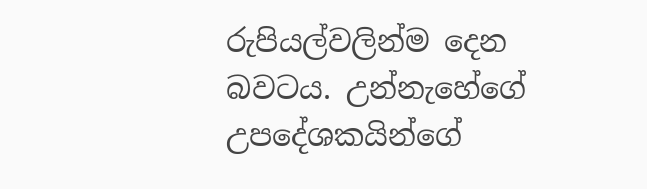රුපියල්වලින්ම දෙන බවටය. උන්නැහේගේ උපදේශකයින්ගේ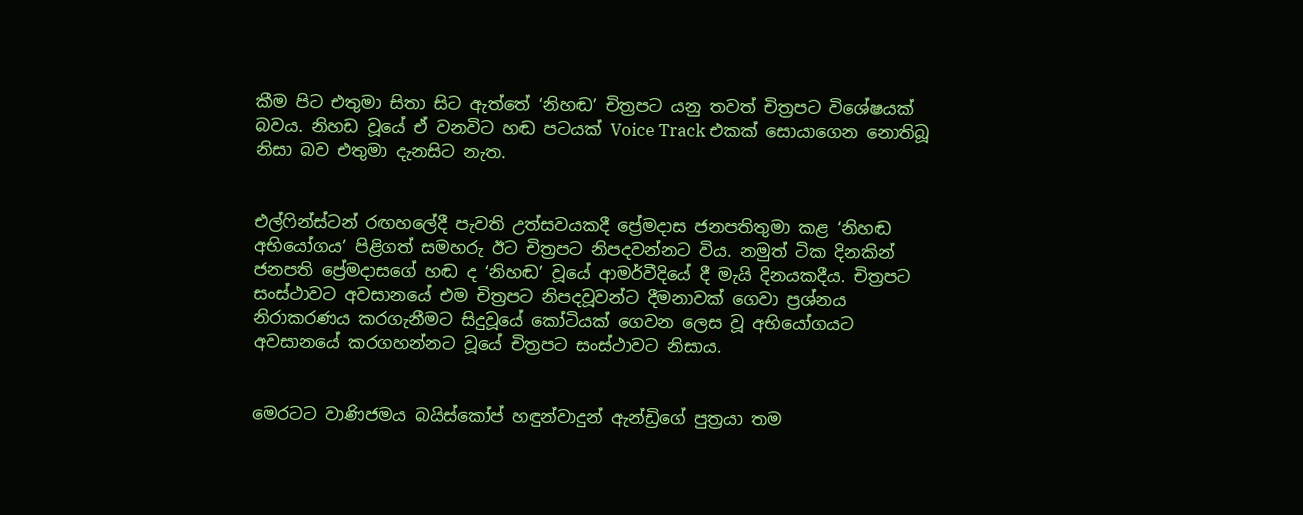කීම පිට එතුමා සිතා සිට ඇත්තේ ‘නිහඬ’ චිත්‍රපට යනු තවත් චිත්‍රපට විශේෂයක් බවය. නිහඩ වූයේ ඒ වනවිට හඬ පටයක් Voice Track එකක් සොයාගෙන නොතිබූ නිසා බව එතුමා දැනසිට නැත.


එල්ෆින්ස්ටන් රඟහලේදී පැවති උත්සවයකදී ප්‍රේමදාස ජනපතිතුමා කළ ‘නිහඬ අභියෝගය’ පිළිගත් සමහරු ඊට චිත්‍රපට නිපදවන්නට විය. නමුත් ටික දිනකින් ජනපති ප්‍රේමද‌ාසගේ හඬ ද ‘නිහඬ’ වූයේ ආමර්වීදියේ දී මැයි දිනයකදීය. චිත්‍රපට සංස්ථාවට අවසානයේ එම චිත්‍රපට නිපදවූවන්ට දීමනාවක් ගෙවා ප්‍රශ්නය නිරාකරණය කරගැනීමට සිදුවූයේ කෝටියක් ගෙවන ලෙස වූ අභියෝගයට අවසානයේ කරගහන්නට වූයේ චිත්‍රපට සංස්ථාවට නිසාය.


මෙරටට වාණිජමය බයිස්කෝප් හඳුන්වාදුන් ඇන්ඩ්‍රිගේ පුත්‍රයා තම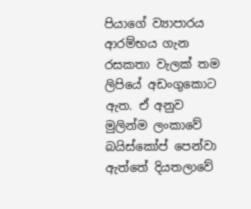පියාගේ ව්‍යාපාරය ආරම්භය ගැන රසකතා වැලක් තම ලිපියේ අඩංගුකොට ඇත. ඒ අනුව මුලින්ම ලංකාවේ බයිස්කෝප් පෙන්වා ඇත්තේ දියතලාවේ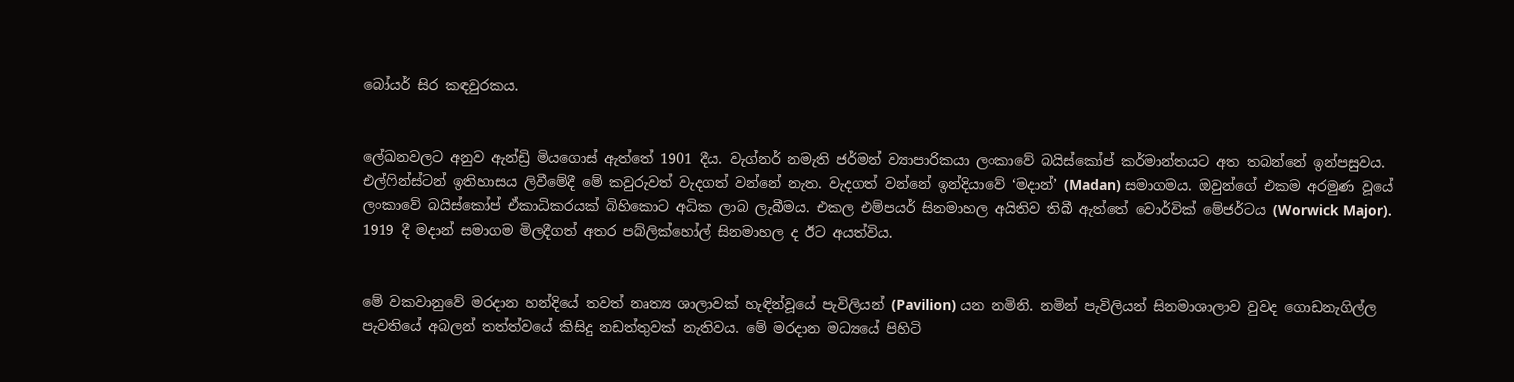බෝයර් සිර කඳවුරකය.


ලේඛනවලට අනුව ඇන්ඩ්‍රි මියගොස් ඇත්තේ 1901 දීය. වැග්නර් නමැති ජර්මන් ව්‍යාපාරිකයා ලංකාවේ බයිස්කෝප් කර්මාන්තයට අත තබන්නේ ඉන්පසුවය. එල්ෆින්ස්ටන් ඉතිහාසය ලිවීමේදී මේ කවුරුවත් වැදගත් වන්නේ නැත. වැදගත් වන්නේ ඉන්දියාවේ ‘මද‌ාන්’ (Madan) සමාගමය. ඔවුන්ගේ එකම අරමුණ වූයේ ලංකාවේ බයිස්කෝප් ඒකාධිකරයක් බිහිකොට අධික ලාබ ලැබීමය. එකල එම්පයර් සිනමාහල අයිතිව තිබී ඇත්තේ වොර්වික් මේජර්ටය (Worwick Major). 1919 දී මද‌ාන් සමාගම මිලදීගත් අතර පබ්ලික්හෝල් සිනමාහල ද ඊට අයත්විය.


මේ වකවානුවේ මරදාන හන්දියේ තවත් නෘත්‍ය ශාලාවක් හැඳින්වූයේ පැවිලියන් (Pavilion) යන නමිනි. නමින් පැවිලියන් සිනමාශාලාව වුවද ගොඩනැගිල්ල පැවතියේ අබලන් තත්ත්වයේ කිසිදු නඩත්තුවක් නැතිවය. මේ මරද‌ාන මධ්‍යයේ පිහිටි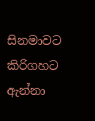සිනමාවට කිරිගහට ඇන්නා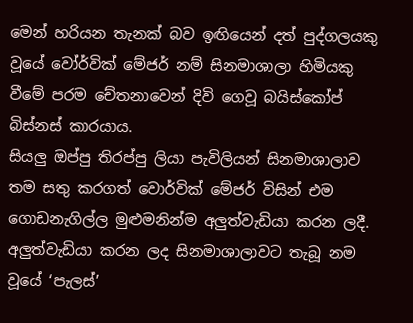මෙන් හරියන තැනක් බව ඉඟියෙන් දත් පුද්ගලයකු වූයේ වෝර්වික් මේජර් නම් සිනමාශාලා හිමියකු වීමේ පරම චේතනාවෙන් දිවි ගෙවූ බයිස්කෝප් බිස්නස් කාරයාය.
සියලු ඔප්පු තිරප්පු ලියා පැවිලියන් සිනමාශාලාව තම සතු කරගත් වොර්වික් මේජර් විසින් එම ගොඩනැගිල්ල මුළුමනින්ම අලුත්වැඩියා කරන ලදී. අලුත්වැඩියා කරන ලද සිනමාශාලාවට තැබූ නම වූයේ ‘පැලස්’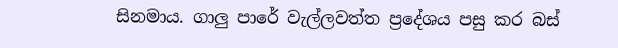සිනමාය. ගාලු පාරේ වැල්ලවත්ත ප්‍රදේශය පසු කර බස්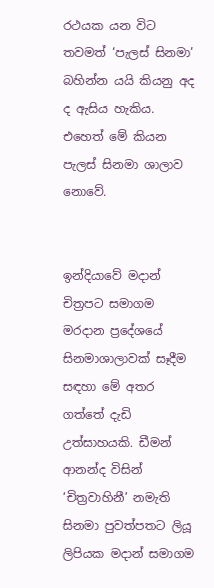රථයක යන විට තවමත් ‘පැලස් සිනමා’ බහින්න යයි කියනු අද ද ඇසිය හැකිය. එහෙත් මේ කියන පැලස් සිනමා ශාලාව නොවේ.


ඉන්දියාවේ මද‌ාන් චිත්‍රපට සමාගම මරද‌ාන ප්‍රදේශයේ සිනමාශාලාවක් සෑදීම සඳහා මේ අතර ගත්තේ දැඩි උත්සාහයකි. ඩීමන් ආනන්ද විසින් ‘චිත්‍රවාහිනී’ නමැති සිනමා පුවත්පතට ලියූ ලිපියක ම‌ද‌ාන් සමාගම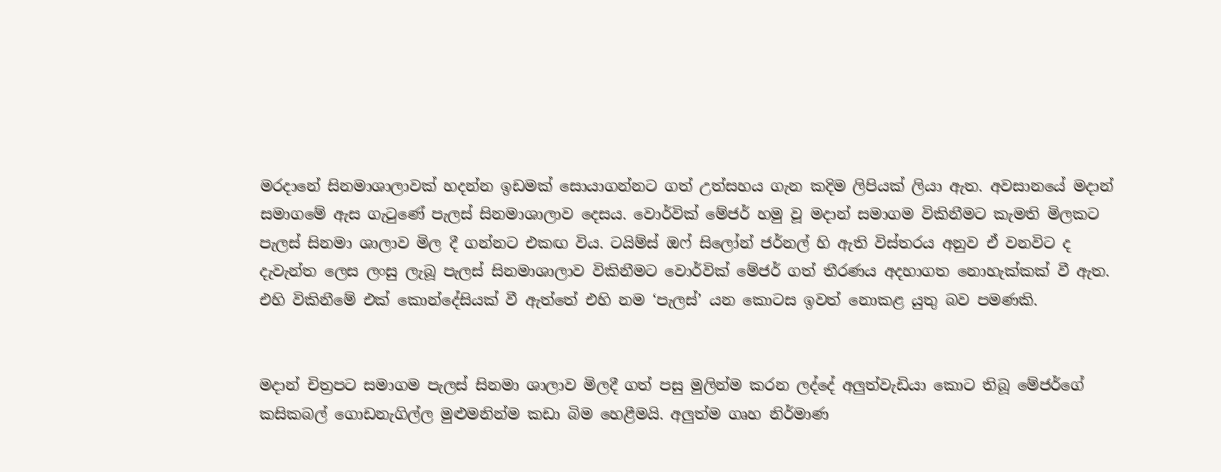මරද‌ානේ සිනමාශාලාවක් හදන්න ඉඩමක් සොයාගන්නට ගත් උත්සහය ගැන කදිම ලිපියක් ලියා ඇත. අවසානයේ මද‌ාන් සමාගමේ ඇස ගැටුණේ පැලස් සිනමාශාලාව දෙසය. වොර්වික් මේජර් හමු වූ මද‌ාන් සමාගම විකිනීමට කැමති මිලකට පැලස් සිනමා ශාලාව මිල දී ගන්නට එකඟ විය. ටයිම්ස් ඔෆ් සිලෝන් ජර්නල් හි ඇති විස්තරය අනුව ඒ වනවිට ද දැවැන්ත ලෙස ලංසු ලැබූ පැලස් සිනමාශාලාව විකිනීමට වොර්වික් මේජර් ගත් තීරණය අදහාගත නොහැක්කක් වී ඇත. එහි විකිනීමේ එක් කොන්දේසියක් වී ඇත්තේ එහි නම ‘පැලස්’ යන කොටස ඉවත් නොකළ යුතු බව පමණකි.


ම‌ද‌ාන් චිත්‍රපට සමාගම පැලස් සිනමා ශාලාව මිලදී ගත් පසු මුලින්ම කරන ලද්දේ අලුත්වැඩියා කොට තිබූ මේජර්ගේ කසිකබල් ගොඩනැගිල්ල මුළුමනින්ම කඩා බිම හෙළීමයි. අලුත්ම ගෘහ නිර්මාණ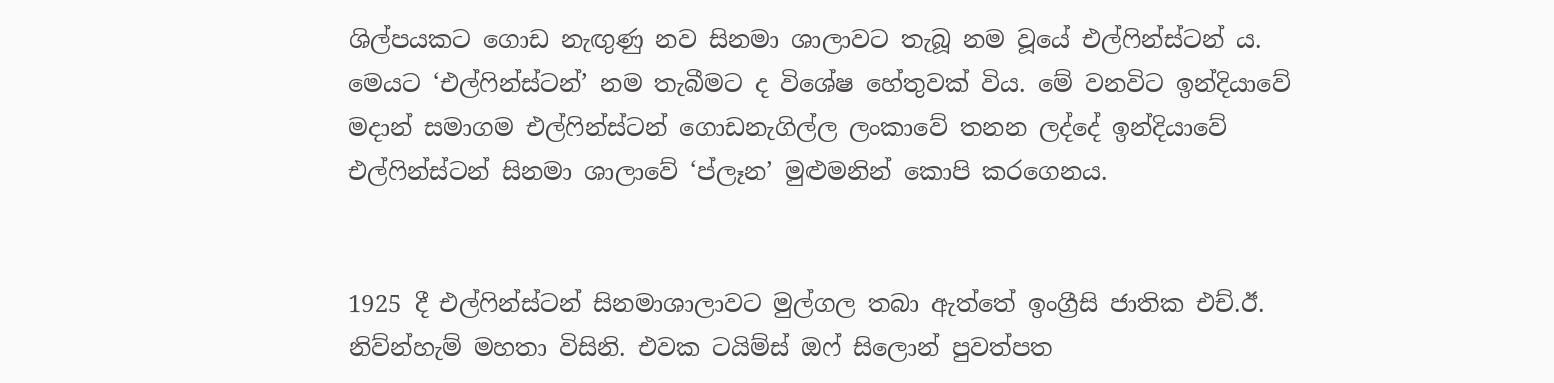ශිල්පයකට ගොඩ නැඟුණු නව සිනමා ශාලාවට තැබූ නම වූයේ එල්ෆින්ස්ටන් ය. මෙයට ‘එල්ෆින්ස්ටන්’ නම තැබීමට ද විශේෂ හේතුවක් විය. මේ වනවිට ඉන්දියාවේ මද‌ාන් සමාගම එල්ෆින්ස්ටන් ගොඩනැගිල්ල ලංකාවේ තනන ලද්දේ ඉන්දියාවේ එල්ෆින්ස්ටන් සිනමා ශාලාවේ ‘ප්ලෑන’ මුළුමනින් කොපි කරගෙනය.


1925 දී එල්ෆින්ස්ටන් සිනමාශාලාවට මුල්ගල තබා ඇත්තේ ඉංග්‍රීසි ජාතික එච්.ඊ. නිව්න්හැම් මහතා විසිනි. එවක ටයිම්ස් ඔෆ් සිලොන් පුවත්පත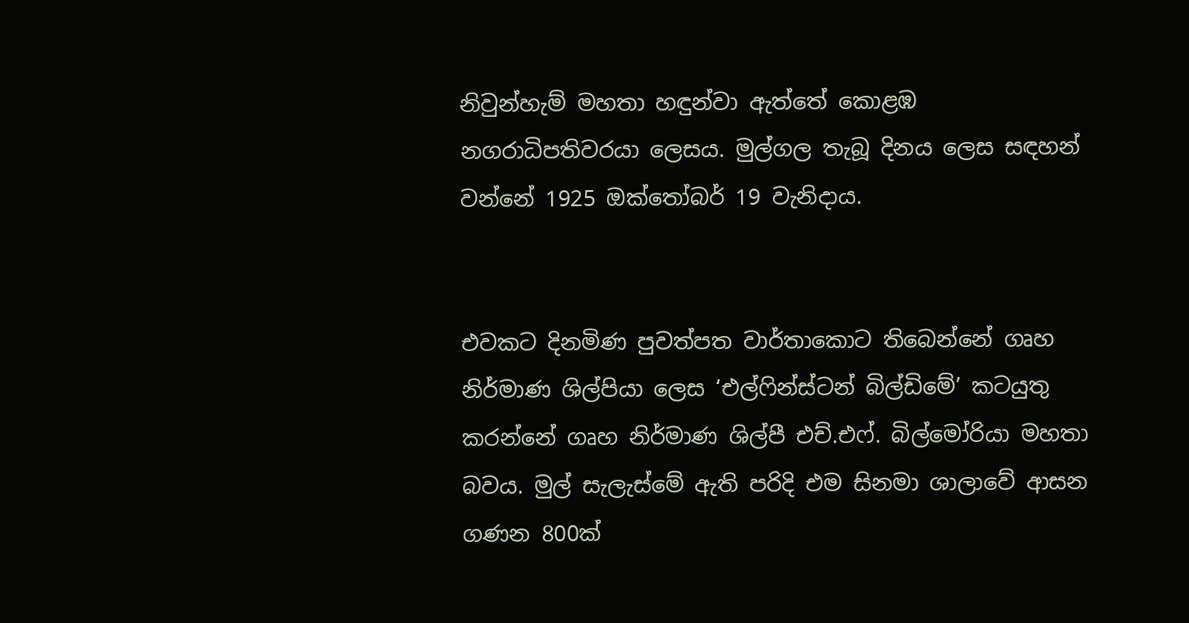නිවුන්හැම් මහතා හඳුන්වා ඇත්තේ කොළඹ නගරාධිපතිවරයා ලෙසය. මුල්ගල තැබූ දිනය ලෙස සඳහන් වන්නේ 1925 ඔක්තෝබර් 19 වැනිදාය.


එවකට දිනමිණ පුවත්පත වාර්තාකොට තිබෙන්නේ ගෘහ නිර්මාණ ශිල්පියා ලෙස ‘එල්ෆින්ස්ටන් බිල්ඩිමේ’ කටයුතු කරන්නේ ගෘහ නිර්මාණ ශිල්පී එච්.එෆ්. බිල්මෝරියා මහතා බවය. මුල් සැලැස්මේ ඇති පරිදි එම සිනමා ශාලාවේ ආසන ගණන 800ක්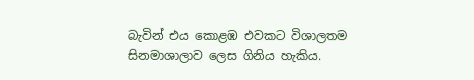බැවින් එය කොළඹ එවකට විශාලතම සිනමාශාලාව ලෙස ගිනිය හැකිය.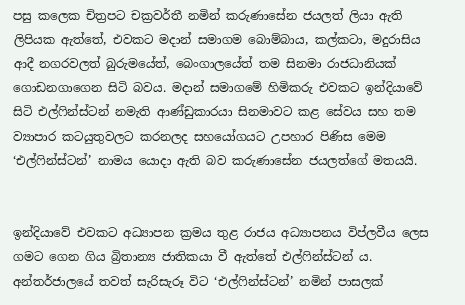පසු කලෙක චිත්‍රපට චක්‍රවර්තී නමින් කරුණාසේන ජයලත් ලියා ඇති ලිපියක ඇත්තේ, එවකට මද‌ාන් සමාගම බොම්බාය, කල්කටා, මදුරාසිය ආදී නගරවලත් බුරුමයේත්, බෙංගාලයේත් තම සිනමා රාජධානියක් ගොඩනගාගෙන සිටි බවය. මද‌ාන් සමාගමේ හිමිකරු එවකට ඉන්දියාවේ සිටි එල්ෆින්ස්ටන් නමැති ආණ්ඩුකාරයා සිනමාවට කළ සේවය සහ තම ව්‍යාපාර කටයුතුවලට කරනලද සහයෝගයට උපහාර පිණිස මෙම ‘එල්ෆින්ස්ටන්’ නාමය යොදා ඇති බව කරුණාසේන ජයලත්ගේ මතයයි.


ඉන්දියාවේ එවකට අධ්‍යාපන ක්‍රමය තුළ රාජය අධ්‍යාපනය විප්ලවීය ලෙස ගමට ගෙන ගිය බ්‍රිතාන්‍ය ජාතිකයා වී ඇත්තේ එල්ෆින්ස්ටන් ය. අන්තර්ජාලයේ තවත් සැරිසැරූ විට ‘එල්ෆින්ස්ටන්’ නමින් පාසලක්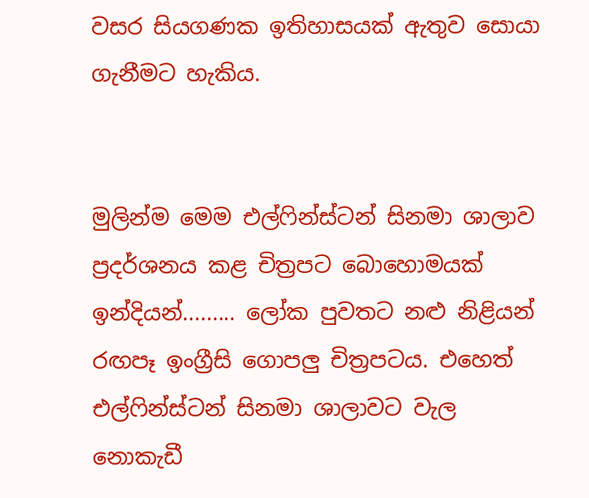වසර සියගණක ඉතිහාසයක් ඇතුව සොයා ගැනීමට හැකිය.


මුලින්ම මෙම එල්ෆින්ස්ටන් සිනමා ශාලාව ප්‍රදර්ශනය කළ චිත්‍රපට බොහොමයක් ඉන්දියන්......... ලෝක පුවතට නළු නිළියන් රඟපෑ ඉංග්‍රීසි ගොපලු චිත්‍රපටය. එහෙත් එල්ෆින්ස්ටන් සිනමා ශාලාවට වැල නොකැඩී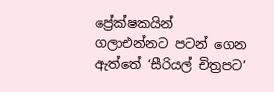ප්‍රේක්ෂකයින් ගලාඑන්නට පටන් ගෙන ඇත්තේ ‘සීරියල් චිත්‍රපට’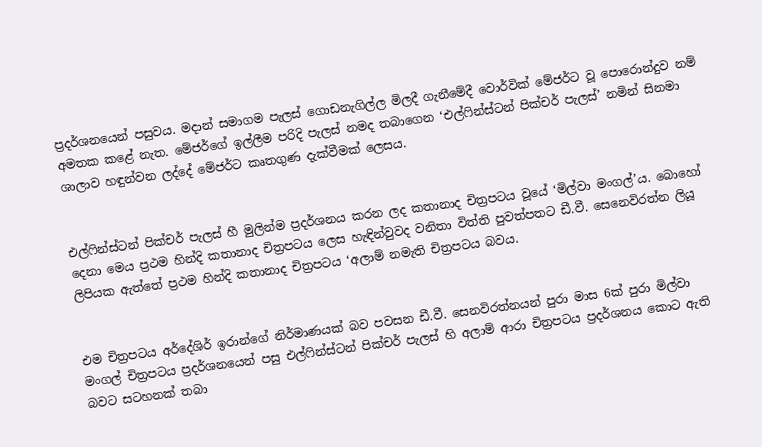ප්‍රදර්ශනයෙන් පසුවය. මද‌ාන් සමාගම පැලස් ගොඩනැගිල්ල මිලදී ගැනීමේදී වොර්වික් මේජර්ට වූ පොරොන්දුව නම් අමතක කළේ නැත. මේජර්ගේ ඉල්ලීම පරිදි පැලස් නමද තබාගෙන ‘එල්ෆින්ස්ටන් පික්චර් පැලස්’ නමින් සිනමා ශාලාව හඳුන්වන ලද්දේ මේජර්ට කෘතගුණ දැක්වීමක් ලෙසය.


එල්ෆින්ස්ටන් පික්චර් පැලස් හී මුලින්ම ප්‍රදර්ශනය කරන ලද කතානාද චිත්‍රපටය වූයේ ‘මිල්වා මංගල්’ය. බොහෝ දෙනා මෙය ප්‍රථම හින්දි කතානාද චිත්‍රපටය ලෙස හැඳින්වුවද වනිතා විත්ති පුවත්පතට ඩී.වී. සෙනෙවිරත්‍න ලියූ ලිපියක ඇත්තේ ප්‍රථම හින්දි කතානාද චිත්‍රපටය ‘අලාම් නමැති චිත්‍රපටය බවය.


එම චිත්‍රපටය අර්දේශිර් ඉරාන්ගේ නිර්මාණයක් බව පවසන ඩී.වී. සෙනවිරත්නයන් පුරා මාස 6ක් පුරා මිල්වා මංගල් චිත්‍රපටය ප්‍රදර්ශනයෙන් පසු එල්ෆින්ස්ටන් පික්චර් පැලස් හි අලාම් ආරා චිත්‍රපටය ප්‍රදර්ශනය කොට ඇති බවට සටහනක් තබා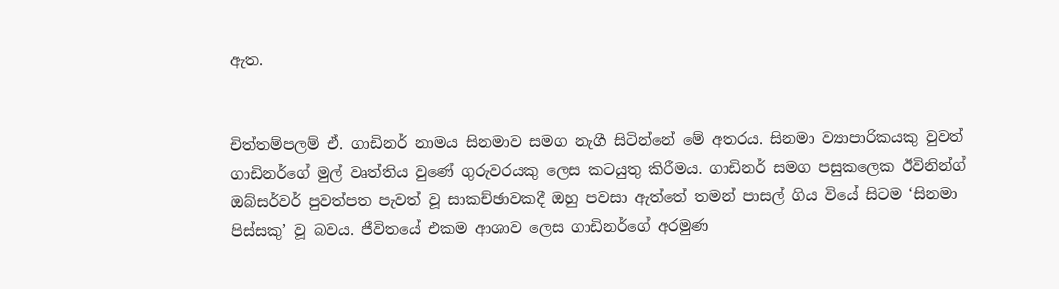ඇත.


චිත්තම්පලම් ඒ. ගාඩිනර් නාමය සිනමාව සමග නැගී සිටින්නේ මේ අතරය. සිනමා ව්‍යාපාරිකයකු වුවත් ගාඩිනර්ගේ මුල් වෘත්තිය වුණේ ගුරුවරයකු ලෙස කටයුතු කිරීමය. ගාඩිනර් සමග පසුකලෙක ඊවිනින්ග් ඔබ්සර්වර් පුවත්පත පැවත් වූ සාකච්ඡාවකදී ඔහු පවසා ඇත්තේ තමන් පාසල් ගිය වියේ සිටම ‘සිනමා පිස්සකු’ වූ බවය. ජීවිතයේ එකම ආශාව ලෙස ගාඩිනර්ගේ අරමුණ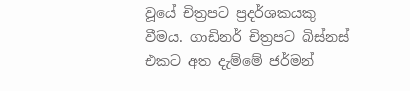වූයේ චිත්‍රපට ප්‍රදර්ශකයකු වීමය. ගාඩිනර් චිත්‍රපට බිස්නස් එකට අත දැම්මේ ජර්මන්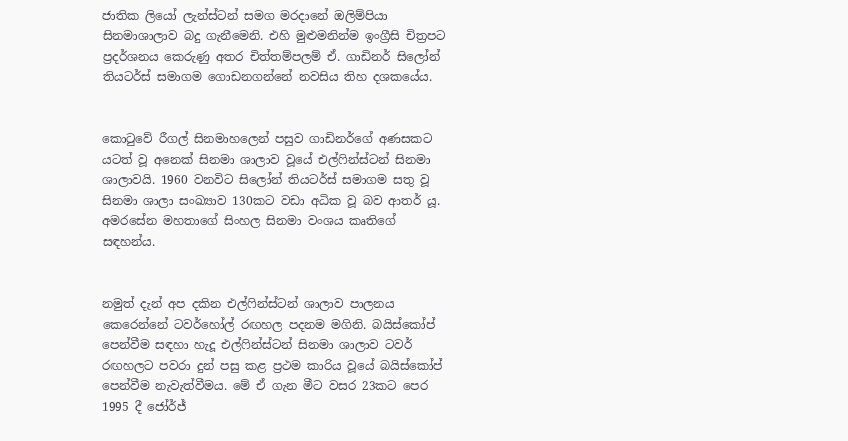ජාතික ලියෝ ලැන්ස්ටන් සමග මරද‌ානේ ඔලිම්පියා සිනමාශාලාව බදු ගැනීමෙනි. එහි මුළුමනින්ම ඉංග්‍රීසි චිත්‍රපට ප්‍රදර්ශනය කෙරුණු අතර චිත්තම්පලම් ඒ. ගාඩිනර් සිලෝන් තියටර්ස් සමාගම ගොඩනගන්නේ නවසිය තිහ දශකයේය.


කොටුවේ රීගල් සිනමාහලෙන් පසුව ගාඩිනර්ගේ අණසකට යටත් වූ අනෙක් සිනමා ශාලාව වූයේ එල්ෆින්ස්ටන් සිනමා ශාලාවයි. 1960 වනවිට සිලෝන් තියටර්ස් සමාගම සතු වූ සිනමා ශාලා සංඛ්‍යාව 130කට වඩා අධික වූ බව ආතර් යූ. අමරසේන මහතාගේ සිංහල සිනමා වංශය කෘතිගේ සඳහන්ය.


නමුත් දැන් අප දකින එල්ෆින්ස්ටන් ශාලාව පාලනය කෙරෙන්නේ ටවර්හෝල් රඟහල පදනම මගිනි. බයිස්කෝප් පෙන්වීම සඳහා හැදූ එල්ෆින්ස්ටන් සිනමා ශාලාව ටවර් රඟහලට පවරා දුන් පසු කළ ප්‍රථම කාරිය වූයේ බයිස්කෝප් පෙන්වීම නැවැත්වීමය. මේ ඒ ගැන මීට වසර 23කට පෙර 1995 දී ජෝර්ජ්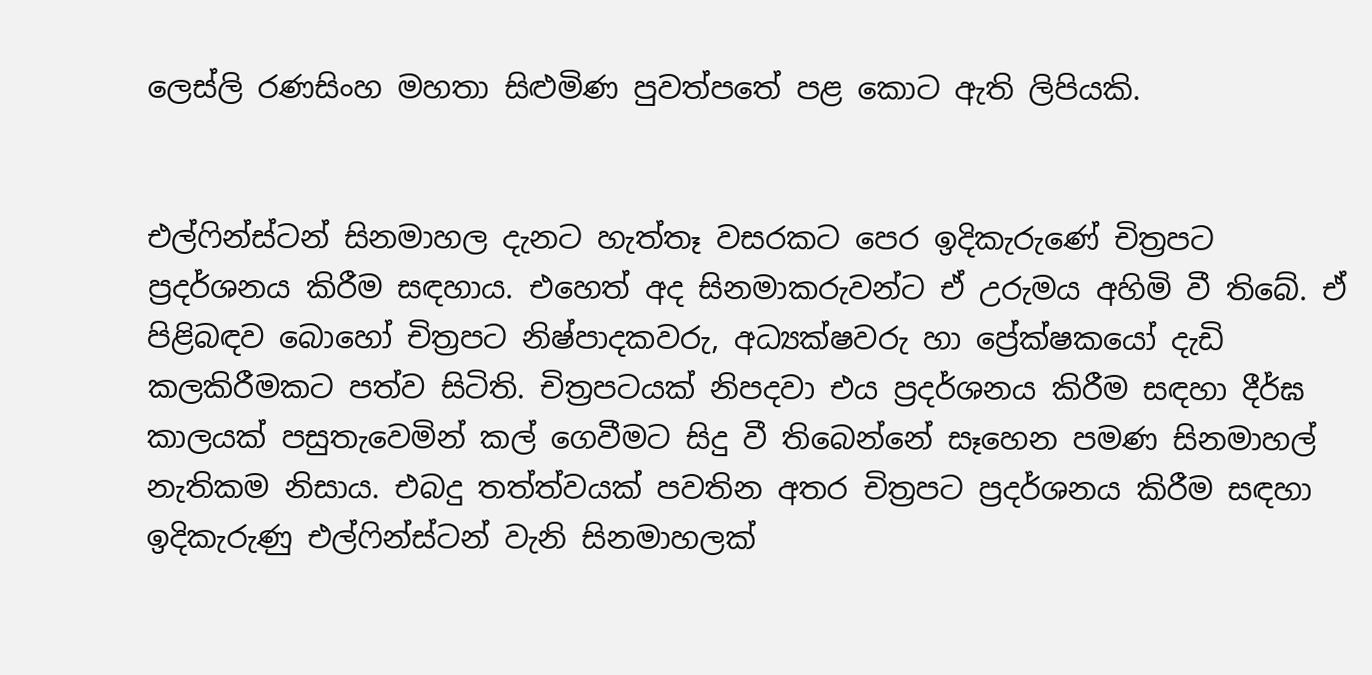ලෙස්ලි රණසිංහ මහතා සිළුමිණ පුවත්පතේ පළ කොට ඇති ලිපියකි.


එල්ෆින්ස්ටන් සිනමාහල දැනට හැත්තෑ වසරකට පෙර ඉදිකැරුණේ චිත්‍රපට ප්‍රදර්ශනය කිරීම සඳහාය. එහෙත් අද සිනමාකරුවන්ට ඒ උරුමය අහිමි වී තිබේ. ඒ පිළිබඳව බොහෝ චිත්‍රපට නිෂ්පාදකවරු, අධ්‍යක්ෂවරු හා ප්‍රේක්ෂකයෝ දැඩි කලකිරීමකට පත්ව සිටිති. චිත්‍රපටයක් නිපදවා එය ප්‍රදර්ශනය කිරීම සඳහා දීර්ඝ කාලයක් පසුතැවෙමින් කල් ගෙවීමට සිදු වී තිබෙන්නේ සෑහෙන පමණ සිනමාහල් නැතිකම නිසාය. එබදු තත්ත්වයක් පවතින අතර චිත්‍රපට ප්‍රදර්ශනය කිරීම සඳහා ඉදිකැරුණු එල්ෆින්ස්ටන් වැනි සිනමාහලක්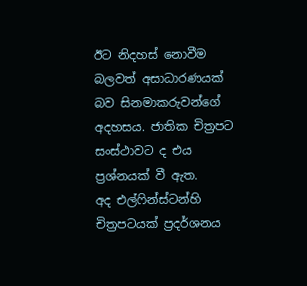ඊට නිදහස් නොවීම බලවත් අසාධාරණයක් බව සිනමාකරුවන්ගේ අදහසය. ජාතික චිත්‍රපට සංස්ථාවට ද එය ප්‍රශ්නයක් වී ඇත.
අද එල්ෆින්ස්ටන්හි චිත්‍රපටයක් ප්‍රදර්ශනය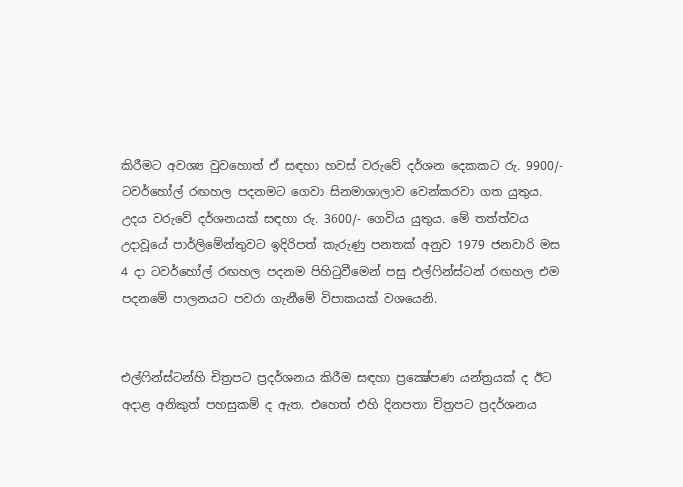කිරීමට අවශ්‍ය වුවහොත් ඒ සඳහා හවස් වරුවේ දර්ශන දෙකකට රු. 9900/- ටවර්හෝල් රඟහල පදනමට ගෙවා සිනමාශාලාව වෙන්කරවා ගත යුතුය. උදය වරුවේ දර්ශනයක් සඳහා රු. 3600/- ගෙවිය යුතුය. මේ තත්ත්වය උද‌ාවූයේ පාර්ලිමේන්තුවට ඉදිරිපත් කැරුණු පනතක් අනුව 1979 ජනවාරි මස 4 ද‌ා ටවර්හෝල් රඟහල පදනම පිහිටුවීමෙන් පසු එල්ෆින්ස්ටන් රඟහල එම පදනමේ පාලනයට පවරා ගැනීමේ විපාකයක් වශයෙනි.


එල්ෆින්ස්ටන්හි චිත්‍රපට ප්‍රදර්ශනය කිරීම සඳහා ප්‍රක්‍ෂේපණ යන්ත්‍රයක් ද ඊට අදාළ අනිකුත් පහසුකම් ද ඇත. එහෙත් එහි දිනපතා චිත්‍රපට ප්‍රදර්ශනය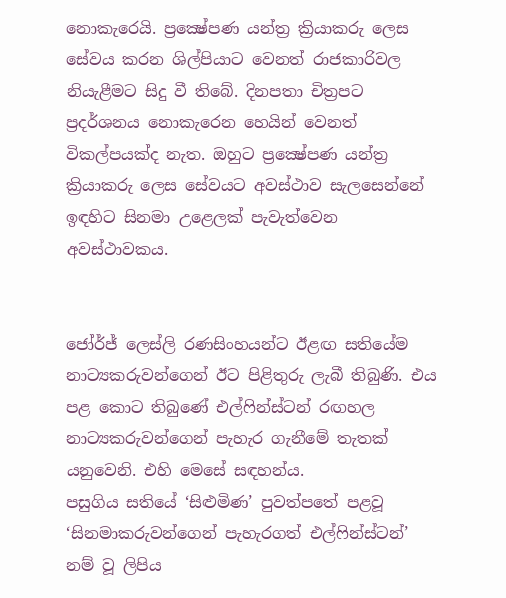නොකැරෙයි. ප්‍රක්‍ෂේපණ යන්ත්‍ර ක්‍රියාකරු ලෙස සේවය කරන ශිල්පියාට වෙනත් රාජකාරිවල නියැළීමට සිදු වී තිබේ. දිනපතා චිත්‍රපට ප්‍රදර්ශනය නොකැරෙන හෙයින් වෙනත් විකල්පයක්ද නැත. ඔහුට ප්‍රක්‍ෂේපණ යන්ත්‍ර ක්‍රියාකරු ලෙස සේවයට අවස්ථාව සැලසෙන්නේ ඉඳහිට සිනමා උළෙලක් පැවැත්වෙන අවස්ථාවකය.


ජෝර්ජ් ලෙස්ලි රණසිංහයන්ට ඊළඟ සතියේම නාට්‍යකරුවන්ගෙන් ඊට පිළිතුරු ලැබී තිබුණි. එය පළ කොට තිබුණේ එල්ෆින්ස්ටන් රඟහල නාට්‍යකරුවන්ගෙන් පැහැර ගැනීමේ තැතක් යනුවෙනි. එහි මෙසේ සඳහන්ය.
පසුගිය සතියේ ‘සිළුමිණ’ පුවත්පතේ පළවූ ‘සිනමාකරුවන්ගෙන් පැහැරගත් එල්ෆින්ස්ටන්’ නම් වූ ලිපිය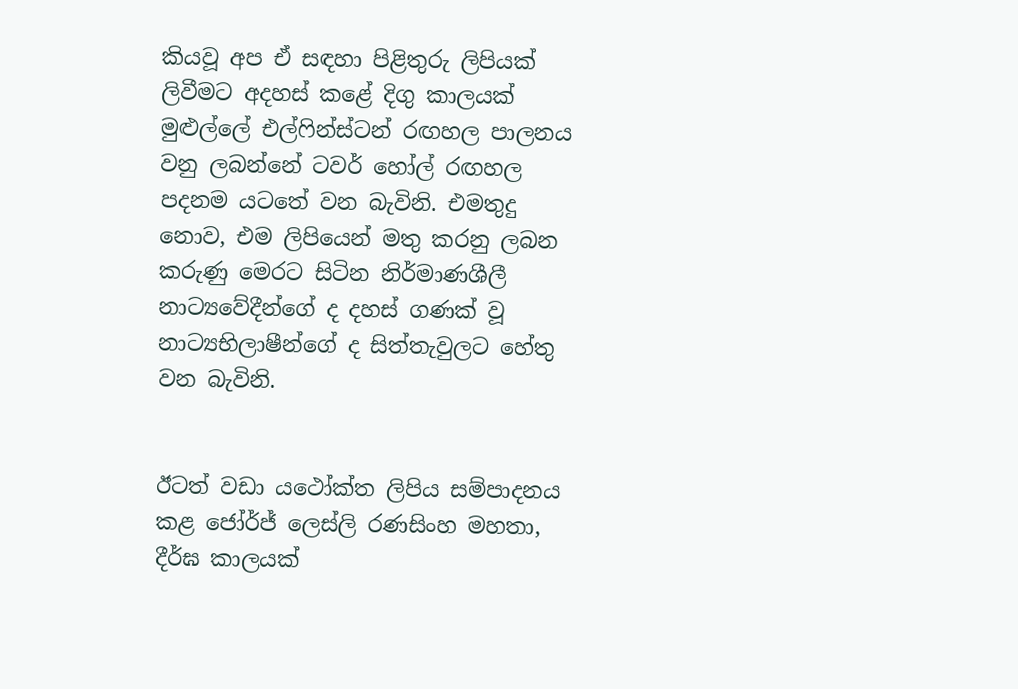කියවූ අප ඒ සඳහා පිළිතුරු ලිපියක් ලිවීමට අදහස් කළේ දිගු කාලයක් මුළුල්ලේ එල්ෆින්ස්ටන් රඟහල පාලනය වනු ලබන්නේ ටවර් හෝල් රඟහල පදනම යටතේ වන බැවිනි. එමතුදු නොව, එම ලිපියෙන් මතු කරනු ලබන කරුණු මෙරට සිටින නිර්මාණශීලී නාට්‍යවේදීන්ගේ ද දහස් ගණක් වූ නාට්‍යභිලාෂීන්ගේ ද සිත්තැවුලට හේතු වන බැවිනි.


ඊටත් වඩා යථෝක්ත ලිපිය සම්පාදනය කළ ජෝර්ජ් ලෙස්ලි රණසිංහ මහතා, දීර්ඝ කාලයක්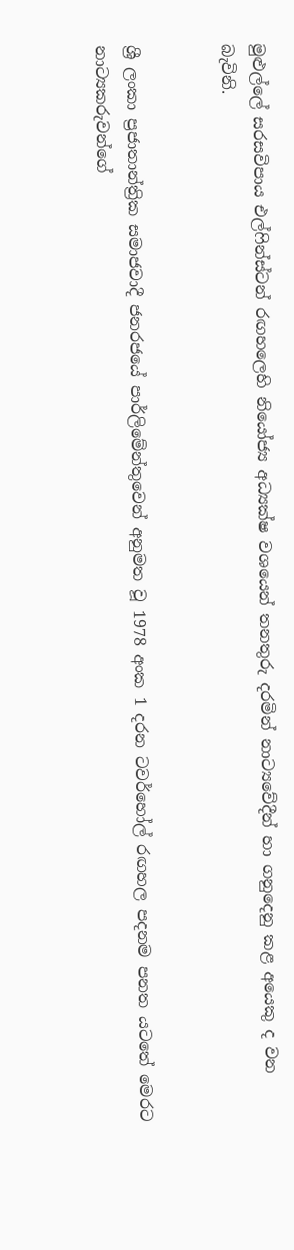මුළුල්ලේ සරසවිපාය එල්ෆින්ස්ටන් රඟහලෙහි නියෝජ්‍ය අධ්‍යක්ෂ වශයෙන් තනතුරු දරමින් නාට්‍යවේදීන් හා ගනුදෙනු කළ අයෙකු ද වන බැවිනි.


ශ්‍රී ලංකා ප්‍රජාතාන්ත්‍රික සමාජවාදී ජනරජයේ පාර්ලිමේන්තුවෙන් අනුමත වූ 1978 අංක 1 දරන ටවර්හෝල් රඟහල පදනම පනත යටතේ මෙරට නාට්‍යකරුවන්ගේ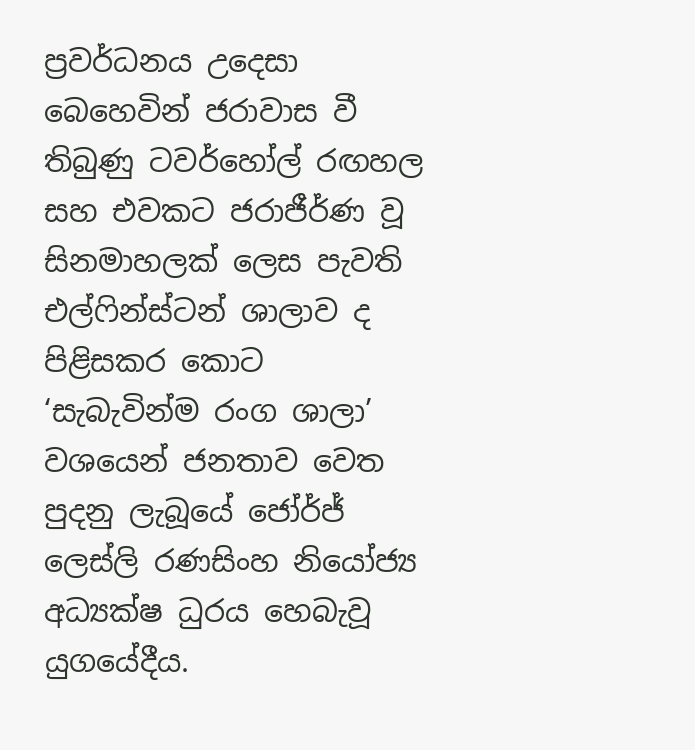ප්‍රවර්ධනය උදෙසා බෙහෙවින් ජරාවාස වී තිබුණු ටවර්හෝල් රඟහල සහ එවකට ජරාජීර්ණ වූ සිනමාහලක් ලෙස පැවති එල්ෆින්ස්ටන් ශාලාව ද පිළිසකර කොට ‘සැබැවින්ම රංග ශාලා’ වශයෙන් ජනතාව වෙත පුදනු ලැබූයේ ජෝර්ජ් ලෙස්ලි රණසිංහ නියෝජ්‍ය අධ්‍යක්ෂ ධුරය හෙබැවූ යුගයේදීය.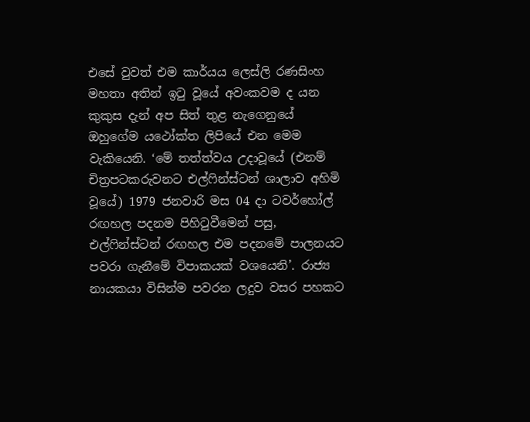එසේ වුවත් එම කාර්යය ලෙස්ලි රණසිංහ මහතා අතින් ඉටු වූයේ අවංකවම ද යන කුකුස දැන් අප සිත් තුළ නැගෙනුයේ ඔහුගේම යථෝක්ත ලිපියේ එන මෙම වැකියෙනි. ‘මේ තත්ත්වය උදාවූයේ (එනම් චිත්‍රපටකරුවනට එල්ෆින්ස්ටන් ශාලාව අහිමි වූයේ) 1979 ජනවාරි මස 04 ද‌ා ටවර්හෝල් රඟහල පදනම පිහිටුවීමෙන් පසු, එල්ෆින්ස්ටන් රඟහල එම පදනමේ පාලනයට පවරා ගැනීමේ විපාකයක් වශයෙනි’. රාජ්‍ය නායකයා විසින්ම පවරන ලදුව වසර පහකට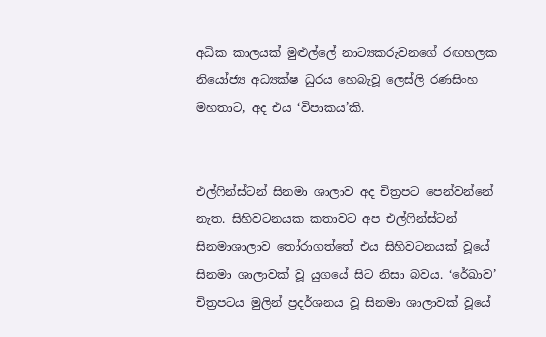අධික කාලයක් මුළුල්ලේ නාට්‍යකරුවනගේ රඟහලක නියෝජ්‍ය අධ්‍යක්ෂ ධුරය හෙබැවූ ලෙස්ලි රණසිංහ මහතාට, අද එය ‘විපාකය’කි.


එල්ෆින්ස්ටන් සිනමා ශාලාව අද චිත්‍රපට පෙන්වන්නේ නැත. සිහිවටනයක කතාවට අප එල්ෆින්ස්ටන් සිනමාශාලාව තෝරාගත්තේ එය සිහිවටනයක් වූයේ සිනමා ශාලාවක් වූ යුගයේ සිට නිසා බවය. ‘රේඛාව’ චිත්‍රපටය මුලින් ප්‍රදර්ශනය වූ සිනමා ශාලාවක් වූයේ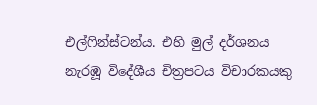එල්ෆින්ස්ටන්ය. එහි මුල් දර්ශනය නැරඹූ විදේශීය චිත්‍රපටය විචාරකයකු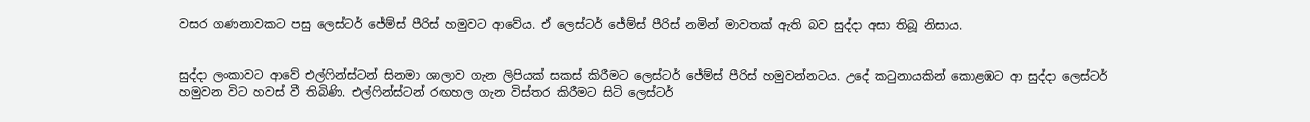වසර ගණනාවකට පසු ලෙස්ටර් ජේම්ස් පීරිස් හමුවට ආවේය. ඒ ලෙස්ටර් ජේම්ස් පීරිස් නමින් මාවතක් ඇති බව සුද්ද‌ා අසා තිබූ නිසාය.


සුද්ද‌ා ලංකාවට ආවේ එල්ෆින්ස්ටන් සිනමා ශාලාව ගැන ලිපියක් සකස් කිරීමට ලෙස්ටර් ජේම්ස් පීරිස් හමුවන්නටය. උදේ කටුනායකින් කොළඹට ආ සුද්දා ලෙස්ටර් හමුවන විට හවස් වී තිබිණි. එල්ෆින්ස්ටන් රඟහල ගැන විස්තර කිරීමට සිටි ලෙස්ටර්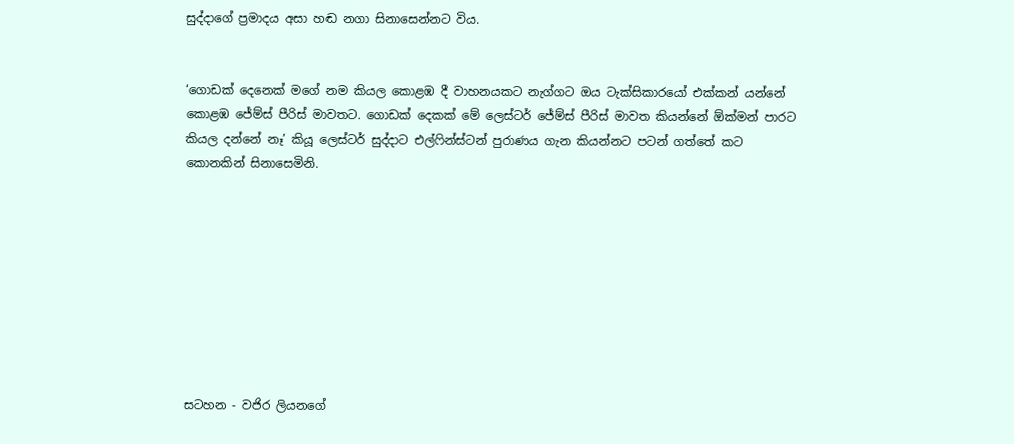සුද්ද‌ාගේ ප්‍රමාදය අසා හඬ නගා සිනාසෙන්නට විය.


‘ගොඩක් දෙනෙක් මගේ නම කියල කොළඹ දී වාහනයකට නැග්ගට ඔය ටැක්සිකාරයෝ එක්කන් යන්නේ කොළඹ ජේම්ස් පීරිස් මාවතට. ගොඩක් දෙකක් මේ ලෙස්ටර් ජේම්ස් පීරිස් මාවත කියන්නේ ඕක්මන් පාරට කියල දන්නේ නෑ’ කියූ ලෙස්ටර් සුද්දාට එල්ෆින්ස්ටන් පුරාණය ගැන කියන්නට පටන් ගත්තේ කට කොනකින් සිනාසෙමිනි.









සටහන - වජිර ලියනගේ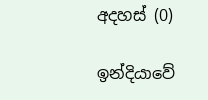අදහස් (0)

ඉන්දියාවේ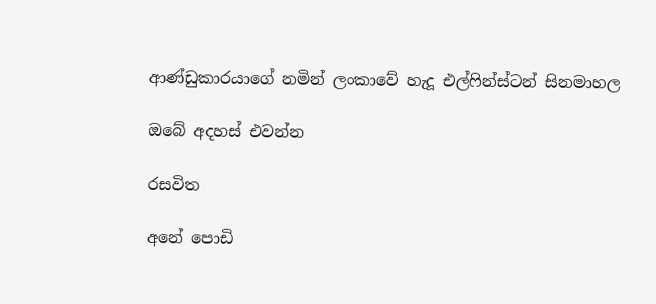ආණ්ඩුකාරයාගේ නමින් ලංකාවේ හැදූ එල්ෆින්ස්ටන් සිනමාහල

ඔබේ අදහස් එවන්න

රසවිත

අනේ පොඩි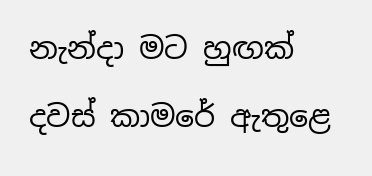නැන්දා මට හුඟක් දවස් කාමරේ ඇතුළෙ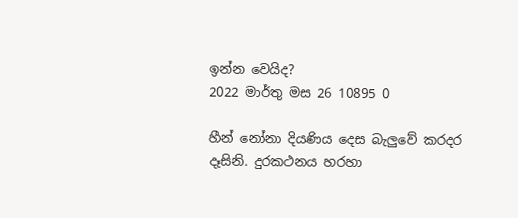ඉන්න වෙයිද?
2022 මාර්තු මස 26 10895 0

හීන් නෝනා දියණිය දෙස බැලු‍වේ කරදර දෑසිනි. දුරකථනය හරහා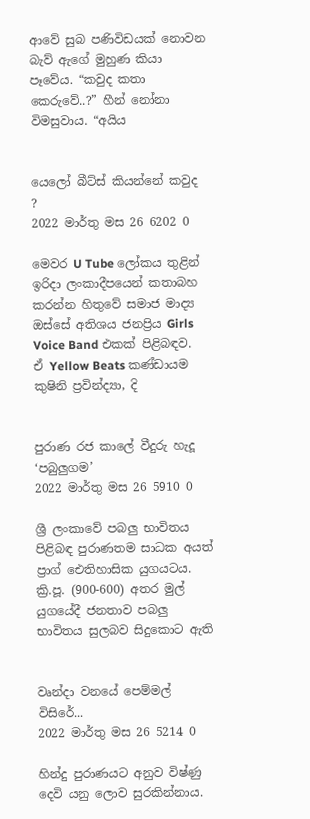ආවේ සුබ පණිවිඩයක් නොවන බැව් ඇගේ මුහුණ කියා පෑවේය. “කවුද කතා කෙරුවේ..?” හීන් නෝනා විමසුවාය. “අයිය


යෙලෝ බීට්ස් කියන්නේ කවුද ?
2022 මාර්තු මස 26 6202 0

මෙවර U Tube ලෝකය තුළින් ඉරිදා ලංකාදීපයෙන් කතාබහ කරන්න හිතුවේ සමාජ මාද්‍ය ඔස්සේ අතිශය ජනප්‍රිය Girls Voice Band එකක් පිළිබඳව. ඒ Yellow Beats කණ්ඩායම කුෂිනි ප්‍රවින්ද්‍යා, දි


පුරාණ රජ කාලේ වීදුරු හැදූ ‘පබුලුගම’
2022 මාර්තු මස 26 5910 0

ශ්‍රී ලංකාවේ පබලු භාවිතය පිළිබඳ පුරාණතම සාධක අයත් ප්‍රාග් ඓතිහාසික යුගයටය. ක්‍රි.පූ. (900-600) අතර මුල් යුගයේදී ජනතාව පබලු භාවිතය සුලබව සිදුකොට ඇති


වෘන්දා වනයේ පෙම්මල් විසිරේ...
2022 මාර්තු මස 26 5214 0

හින්දු පුරාණයට අනුව විෂ්ණු දෙවි යනු ලොව සුරකින්නාය.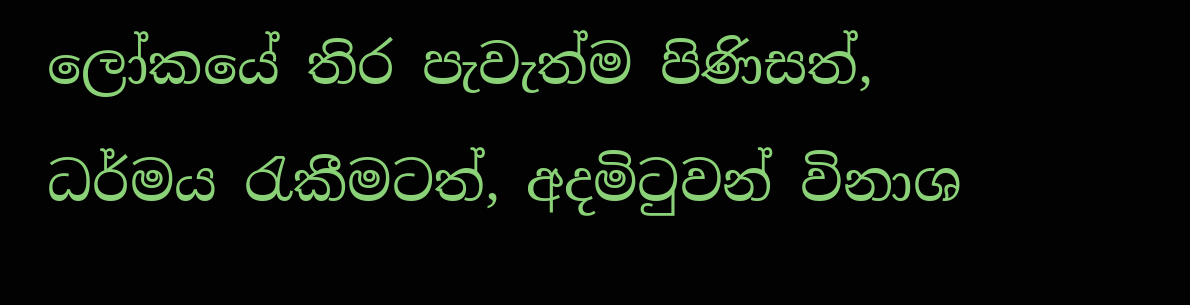ලෝකයේ තිර පැවැත්ම පිණිසත්, ධර්මය රැකීමටත්, අදමිටුවන් විනාශ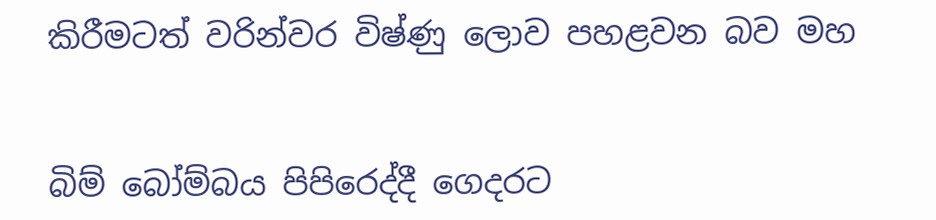කිරීමටත් වරින්වර විෂ්ණු ලොව පහළවන බව මහ


බිම් බෝම්බය පිපිරෙද්දී ගෙදරට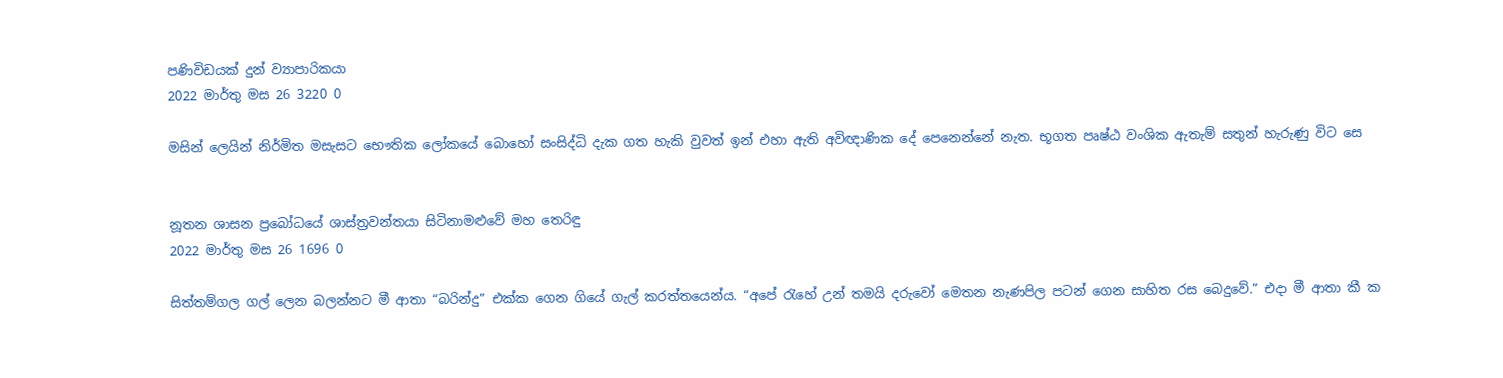පණිවිඩයක් දුන් ව්‍යාපාරිකයා
2022 මාර්තු මස 26 3220 0

මසින් ලෙයින් නිර්මිත මසැසට භෞතික ලෝකයේ බොහෝ සංසිද්ධි දැක ගත හැකි වුවත් ඉන් එහා ඇති අවිඥාණික දේ පෙනෙන්නේ නැත. භූගත පෘෂ්ඨ වංශික ඇතැම් සතුන් හැරුණු විට සෙ


නූතන ශාසන ප්‍රබෝධයේ ශාස්ත්‍රවන්තයා සිටිනාමළුවේ මහ තෙරිඳු
2022 මාර්තු මස 26 1696 0

සිත්තම්ගල ගල් ලෙන බලන්නට මී ආතා “බරින්දු” එක්ක ගෙන ගියේ ගැල් කරත්තයෙන්ය. “අපේ ‍රැහේ උන් තමයි දරුවෝ මෙතන නැණපිල පටන් ගෙන සාහිත රස බෙදුවේ.” එදා මී ආතා කී ක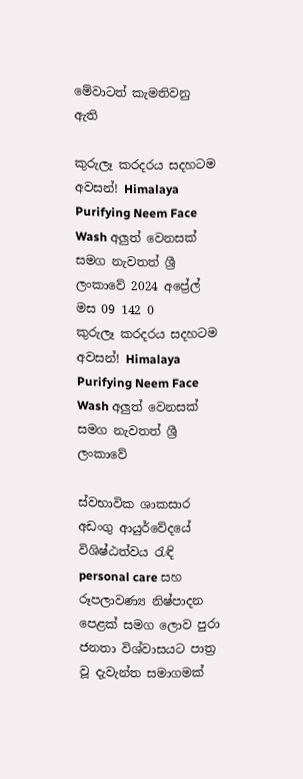මේවාටත් කැමතිවනු ඇති

කුරුලෑ කරදරය සදහටම අවසන්! Himalaya Purifying Neem Face Wash අලුත් වෙනසක් සමග නැවතත් ශ්‍රී ලංකාවේ 2024 අප්‍රේල් මස 09 142 0
කුරුලෑ කරදරය සදහටම අවසන්! Himalaya Purifying Neem Face Wash අලුත් වෙනසක් සමග නැවතත් ශ්‍රී ලංකාවේ

ස්වභාවික ශාකසාර අඩංගු ආයුර්වේදයේ විශිෂ්ඨත්වය රැඳි personal care සහ රූපලාවණ්‍ය නිෂ්පාදන පෙළක් සමග ලොව පුරා ජනතා විශ්වාසයට පාත්‍ර වූ දැවැන්ත සමාගමක්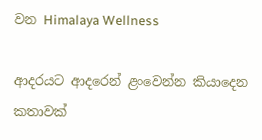වන Himalaya Wellness

ආදරයට ආදරෙන් ළංවෙන්න කියාදෙන කතාවක්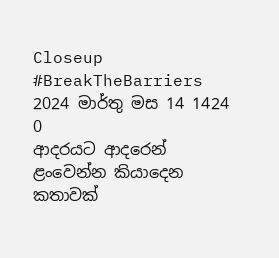Closeup #BreakTheBarriers 2024 මාර්තු මස 14 1424 0
ආදරයට ආදරෙන් ළංවෙන්න කියාදෙන කතාවක්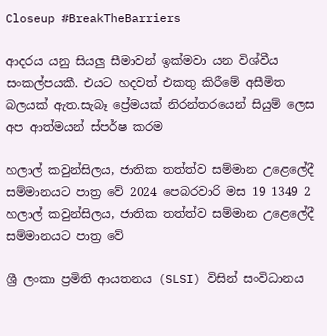Closeup #BreakTheBarriers

ආදරය යනු සියලු සීමාවන් ඉක්මවා යන විශ්වීය සංකල්පයකී. එයට හදවත් එකතු කිරීමේ අසීමිත බලයක් ඇත.සැබෑ ප්‍රේමයක් නිරන්තරයෙන් සියුම් ලෙස අප ආත්මයන් ස්පර්ෂ කරම

හලාල් කවුන්සිලය, ජාතික තත්ත්ව සම්මාන උළෙලේදී සම්මානයට පාත්‍ර වේ 2024 පෙබරවාරි මස 19 1349 2
හලාල් කවුන්සිලය, ජාතික තත්ත්ව සම්මාන උළෙලේදී සම්මානයට පාත්‍ර වේ

ශ්‍රී ලංකා ප්‍රමිති ආයතනය (SLSI) විසින් සංවිධානය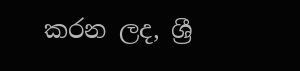කරන ලද, ශ්‍රී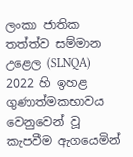ලංකා ජාතික තත්ත්ව සම්මාන උළෙල (SLNQA) 2022 හි ඉහළ ගුණාත්මකභාවය වෙනුවෙන් වූ කැපවීම ඇගයෙමින්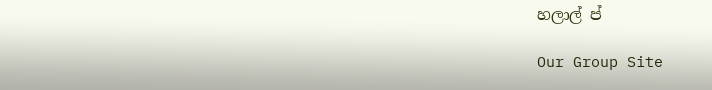හලාල් ප්

Our Group Site